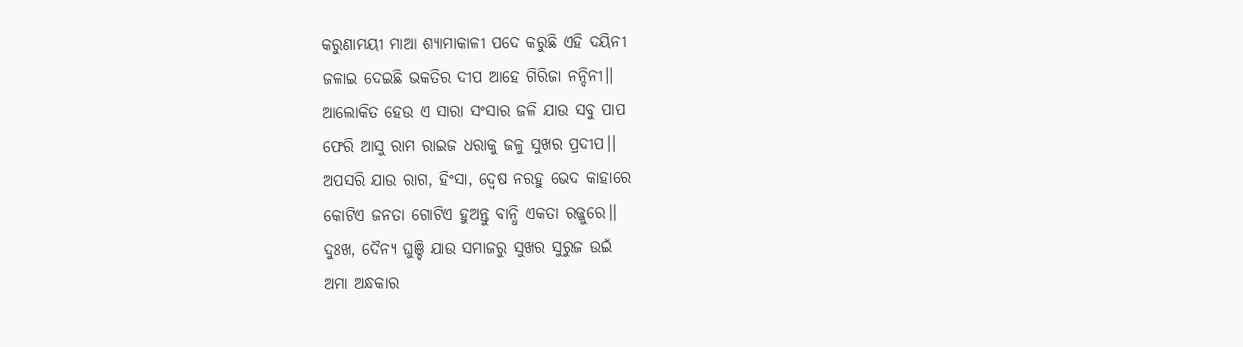କରୁଣାମୟୀ ମାଆ ଶ୍ୟାମାକାଳୀ ପଦେ କରୁଛି ଏହି ଦୟିନୀ
ଜଳାଇ ଦେଇଛି ଭକତିର ଦୀପ ଆହେ ଗିରିଜା ନନ୍ଦିନୀ।।
ଆଲୋକିତ ହେଉ ଏ ସାରା ସଂସାର ଜଳି ଯାଉ ସବୁ ପାପ
ଫେରି ଆସୁ ରାମ ରାଇଜ ଧରାକୁ ଜଳୁ ସୁଖର ପ୍ରଦୀପ।।
ଅପସରି ଯାଉ ରାଗ, ହିଂସା, ଦ୍ୱେଷ ନରହୁ ଭେଦ କାହାରେ
କୋଟିଏ ଜନତା ଗୋଟିଏ ହୁଅନ୍ତୁ ବାନ୍ଧି ଏକତା ରଜ୍ଜୁରେ।।
ଦୁଃଖ, ଦୈନ୍ୟ ଘୁଞ୍ଚି ଯାଉ ସମାଜରୁ ସୁଖର ସୁରୁଜ ଉଇଁ
ଅମା ଅନ୍ଧକାର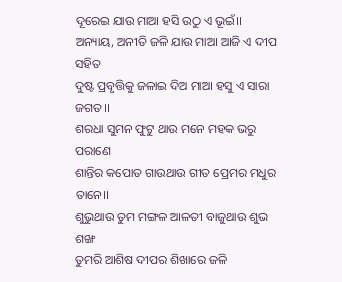ଦୂରେଇ ଯାଉ ମାଆ ହସି ଉଠୁ ଏ ଭୂଇଁ।।
ଅନ୍ୟାୟ, ଅନୀତି ଜଳି ଯାଉ ମାଆ ଆଜି ଏ ଦୀପ ସହିତ
ଦୁଷ୍ଟ ପ୍ରବୃତ୍ତିକୁ ଜଳାଇ ଦିଅ ମାଆ ହସୁ ଏ ସାରା ଜଗତ।।
ଶରଧା ସୁମନ ଫୁଟୁ ଥାଉ ମନେ ମହକ ଭରୁ ପରାଣେ
ଶାନ୍ତିର କପୋତ ଗାଉଥାଉ ଗୀତ ପ୍ରେମର ମଧୁର ତାନେ।।
ଶୁଭୁଥାଉ ତୁମ ମଙ୍ଗଳ ଆଳତୀ ବାଜୁଥାଉ ଶୁଭ ଶଙ୍ଖ
ତୁମରି ଆଶିଷ ଦୀପର ଶିଖାରେ ଜଳି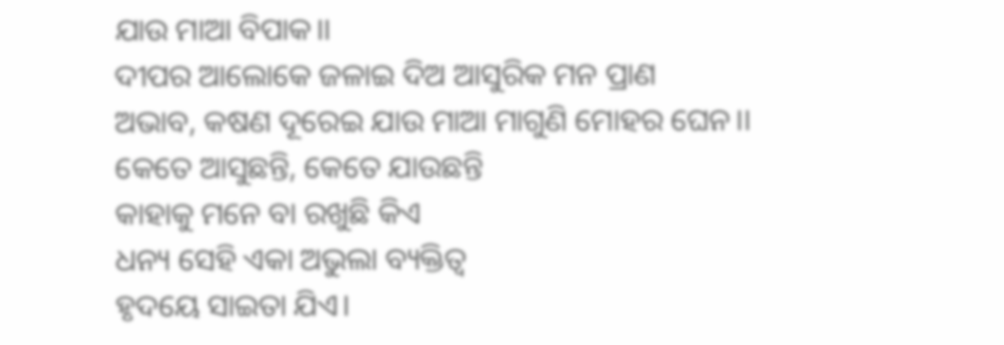ଯାଉ ମାଆ ବିପାକ।।
ଦୀପର ଆଲୋକେ ଜଳାଇ ଦିଅ ଆସୁରିକ ମନ ପ୍ରାଣ
ଅଭାବ, କଷଣ ଦୂରେଇ ଯାଉ ମାଆ ମାଗୁଣି ମୋହର ଘେନ।।
କେତେ ଆସୁଛନ୍ତି, କେତେ ଯାଉଛନ୍ତି
କାହାକୁ ମନେ ବା ରଖୁଛି କିଏ
ଧନ୍ୟ ସେହି ଏକା ଅଭୁଲା ବ୍ୟକ୍ତିତ୍ଵ
ହୃଦୟେ ସାଇତା ଯିଏ।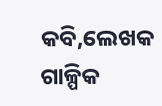କବି,ଲେଖକ ଗାଳ୍ପିକ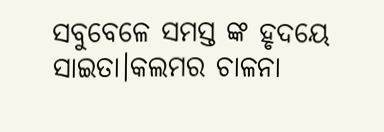ସବୁବେଳେ ସମସ୍ତ ଙ୍କ ହୃଦୟେ ସାଇତା।କଲମର ଚାଳନା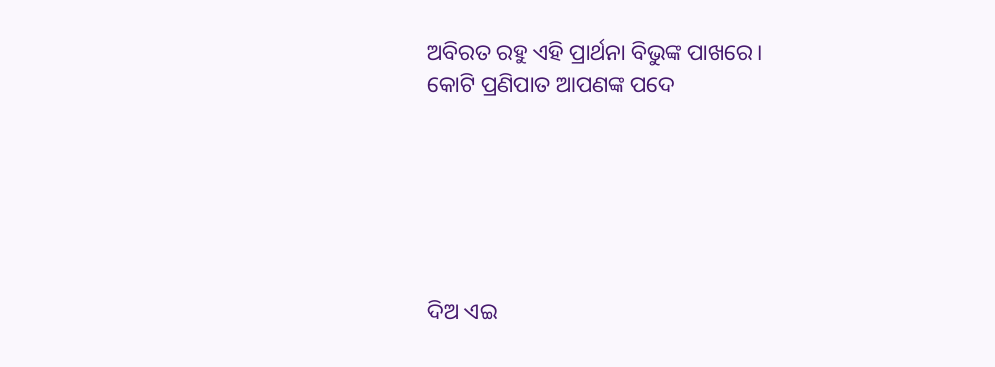ଅବିରତ ରହୁ ଏହି ପ୍ରାର୍ଥନା ବିଭୁଙ୍କ ପାଖରେ।
କୋଟି ପ୍ରଣିପାତ ଆପଣଙ୍କ ପଦେ






ଦିଅ ଏଇ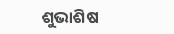ଶୁଭାଶିଷ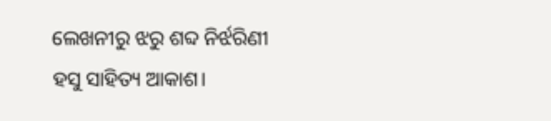ଲେଖନୀରୁ ଝରୁ ଶବ୍ଦ ନିର୍ଝରିଣୀ
ହସୁ ସାହିତ୍ୟ ଆକାଶ।